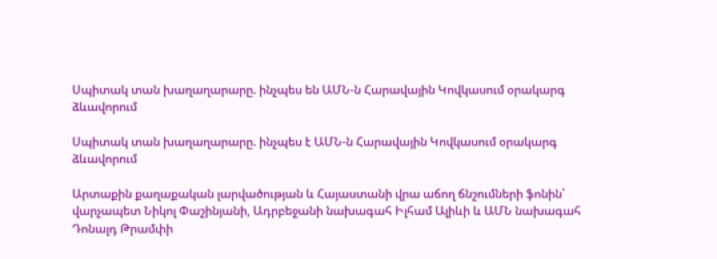Սպիտակ տան խաղաղարարը. ինչպես են ԱՄՆ-ն Հարավային Կովկասում օրակարգ ձևավորում

Սպիտակ տան խաղաղարարը. ինչպես է ԱՄՆ-ն Հարավային Կովկասում օրակարգ ձևավորում

Արտաքին քաղաքական լարվածության և Հայաստանի վրա աճող ճնշումների ֆոնին՝ վարչապետ Նիկոլ Փաշինյանի, Ադրբեջանի նախագահ Իլհամ Ալիևի և ԱՄՆ նախագահ Դոնալդ Թրամփի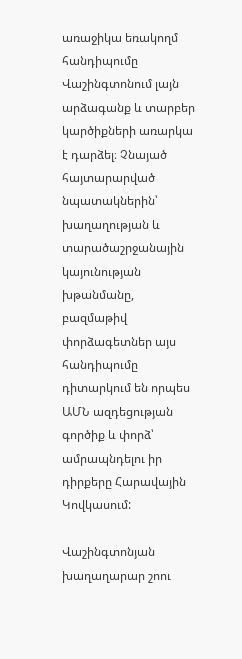առաջիկա եռակողմ հանդիպումը Վաշինգտոնում լայն արձագանք և տարբեր կարծիքների առարկա է դարձել։ Չնայած հայտարարված նպատակներին՝ խաղաղության և տարածաշրջանային կայունության խթանմանը, բազմաթիվ փորձագետներ այս հանդիպումը դիտարկում են որպես ԱՄՆ ազդեցության գործիք և փորձ՝ ամրապնդելու իր դիրքերը Հարավային Կովկասում:

Վաշինգտոնյան խաղաղարար շոու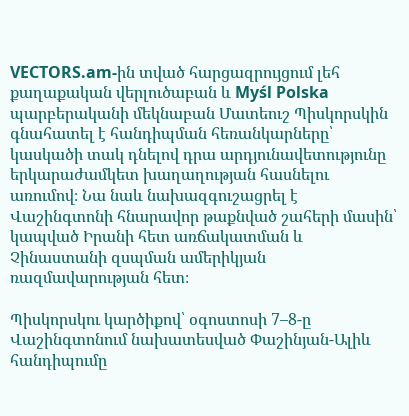VECTORS.am-ին տված հարցազրույցում լեհ քաղաքական վերլուծաբան և Myśl Polska պարբերականի մեկնաբան Մատեուշ Պիսկորսկին գնահատել է հանդիպման հեռանկարները՝ կասկածի տակ դնելով դրա արդյունավետությունը երկարաժամկետ խաղաղության հասնելու առումով։ Նա նաև նախազգուշացրել է Վաշինգտոնի հնարավոր թաքնված շահերի մասին՝ կապված Իրանի հետ առճակատման և Չինաստանի զսպման ամերիկյան ռազմավարության հետ։

Պիսկորսկու կարծիքով՝ օգոստոսի 7–8-ը Վաշինգտոնում նախատեսված Փաշինյան-Ալիև հանդիպումը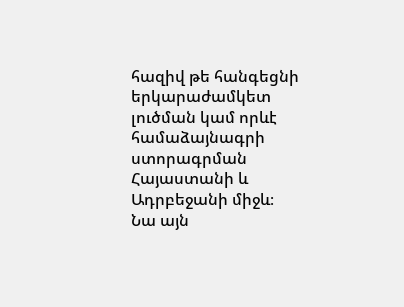հազիվ թե հանգեցնի երկարաժամկետ լուծման կամ որևէ համաձայնագրի ստորագրման Հայաստանի և Ադրբեջանի միջև։ Նա այն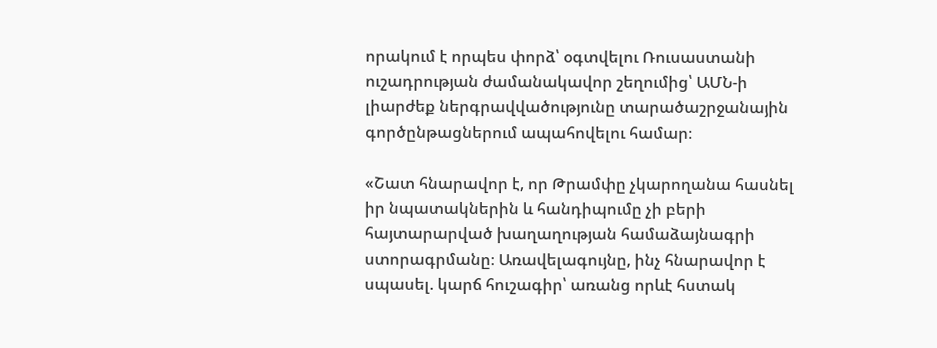որակում է որպես փորձ՝ օգտվելու Ռուսաստանի ուշադրության ժամանակավոր շեղումից՝ ԱՄՆ-ի լիարժեք ներգրավվածությունը տարածաշրջանային գործընթացներում ապահովելու համար։

«Շատ հնարավոր է, որ Թրամփը չկարողանա հասնել իր նպատակներին և հանդիպումը չի բերի հայտարարված խաղաղության համաձայնագրի ստորագրմանը։ Առավելագույնը, ինչ հնարավոր է սպասել. կարճ հուշագիր՝ առանց որևէ հստակ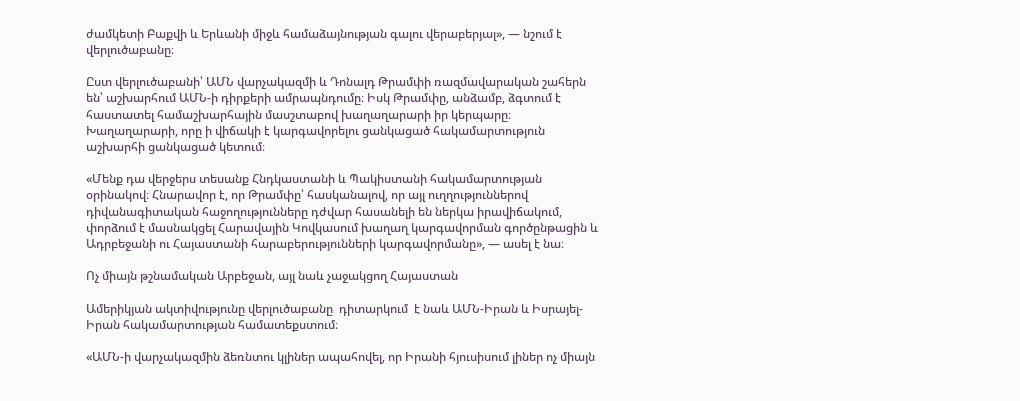ժամկետի Բաքվի և Երևանի միջև համաձայնության գալու վերաբերյալ», — նշում է վերլուծաբանը։

Ըստ վերլուծաբանի՝ ԱՄՆ վարչակազմի և Դոնալդ Թրամփի ռազմավարական շահերն են՝ աշխարհում ԱՄՆ-ի դիրքերի ամրապնդումը։ Իսկ Թրամփը, անձամբ, ձգտում է հաստատել համաշխարհային մասշտաբով խաղաղարարի իր կերպարը։ Խաղաղարարի, որը ի վիճակի է կարգավորելու ցանկացած հակամարտություն աշխարհի ցանկացած կետում։

«Մենք դա վերջերս տեսանք Հնդկաստանի և Պակիստանի հակամարտության օրինակով։ Հնարավոր է, որ Թրամփը՝ հասկանալով, որ այլ ուղղություններով դիվանագիտական հաջողությունները դժվար հասանելի են ներկա իրավիճակում, փորձում է մասնակցել Հարավային Կովկասում խաղաղ կարգավորման գործընթացին և Ադրբեջանի ու Հայաստանի հարաբերությունների կարգավորմանը», — ասել է նա։

Ոչ միայն թշնամական Արբեջան, այլ նաև չաջակցող Հայաստան

Ամերիկյան ակտիվությունը վերլուծաբանը  դիտարկում  է նաև ԱՄՆ-Իրան և Իսրայել-Իրան հակամարտության համատեքստում։

«ԱՄՆ-ի վարչակազմին ձեռնտու կլիներ ապահովել, որ Իրանի հյուսիսում լիներ ոչ միայն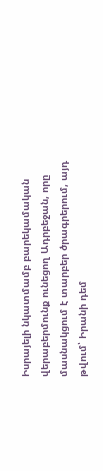Իսրայելի նկատմամբ բարեկամական վերաբերմունք ունեցող Ադրբեջան, որը մասնակցում է տարբեր ծրագրերում, այդ թվում՝ Իրանի դեմ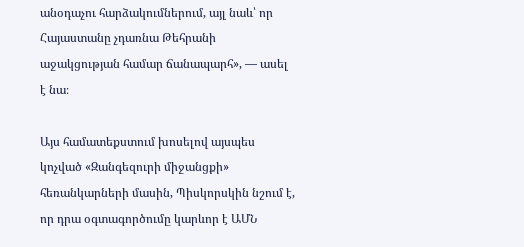անօդաչու հարձակումներում, այլ նաև՝ որ Հայաստանը չդառնա Թեհրանի աջակցության համար ճանապարհ», — ասել է նա։

Այս համատեքստում խոսելով այսպես կոչված «Զանգեզուրի միջանցքի» հեռանկարների մասին, Պիսկորսկին նշում է, որ դրա օգտագործումը կարևոր է ԱՄՆ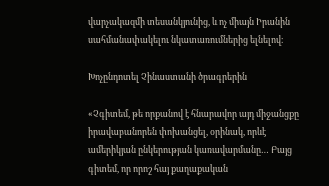վարչակազմի տեսանկյունից, և ոչ միայն Իրանին սահմանափակելու նկատառումներից ելնելով։

Խոչընդոտել Չինաստանի ծրագրերին

«Չգիտեմ, թե որքանով է հնարավոր այդ միջանցքը իրավաբանորեն փոխանցել, օրինակ, որևէ ամերիկյան ընկերության կառավարմանը… Բայց գիտեմ, որ որոշ հայ քաղաքական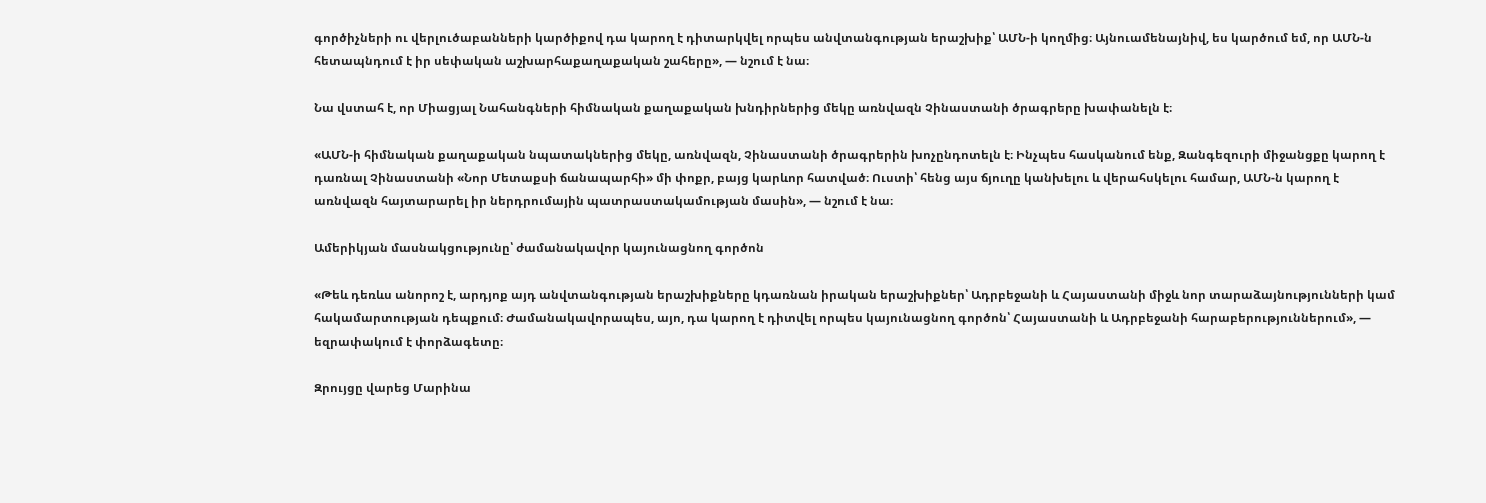գործիչների ու վերլուծաբանների կարծիքով դա կարող է դիտարկվել որպես անվտանգության երաշխիք՝ ԱՄՆ-ի կողմից։ Այնուամենայնիվ, ես կարծում եմ, որ ԱՄՆ-ն հետապնդում է իր սեփական աշխարհաքաղաքական շահերը», — նշում է նա։

Նա վստահ է, որ Միացյալ Նահանգների հիմնական քաղաքական խնդիրներից մեկը առնվազն Չինաստանի ծրագրերը խափանելն է։

«ԱՄՆ-ի հիմնական քաղաքական նպատակներից մեկը, առնվազն, Չինաստանի ծրագրերին խոչընդոտելն է։ Ինչպես հասկանում ենք, Զանգեզուրի միջանցքը կարող է դառնալ Չինաստանի «Նոր Մետաքսի ճանապարհի» մի փոքր, բայց կարևոր հատված։ Ուստի՝ հենց այս ճյուղը կանխելու և վերահսկելու համար, ԱՄՆ-ն կարող է առնվազն հայտարարել իր ներդրումային պատրաստակամության մասին», — նշում է նա։

Ամերիկյան մասնակցությունը՝ ժամանակավոր կայունացնող գործոն

«Թեև դեռևս անորոշ է, արդյոք այդ անվտանգության երաշխիքները կդառնան իրական երաշխիքներ՝ Ադրբեջանի և Հայաստանի միջև նոր տարաձայնությունների կամ հակամարտության դեպքում։ Ժամանակավորապես, այո, դա կարող է դիտվել որպես կայունացնող գործոն՝ Հայաստանի և Ադրբեջանի հարաբերություններում», — եզրափակում է փորձագետը։

Զրույցը վարեց Մարինա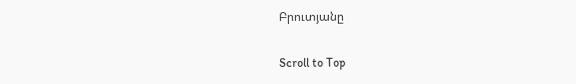Բրուտյանը

Scroll to Top